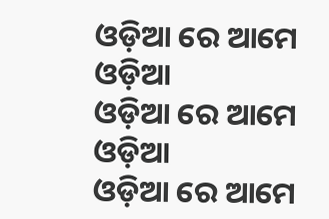ଓଡ଼ିଆ ରେ ଆମେ ଓଡ଼ିଆ
ଓଡ଼ିଆ ରେ ଆମେ ଓଡ଼ିଆ
ଓଡ଼ିଆ ରେ ଆମେ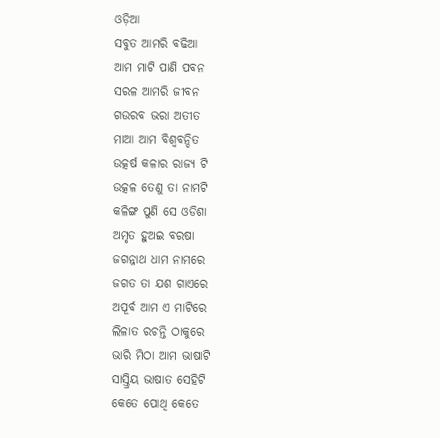ଓଡ଼ିଆ
ସବୁତ ଆମରି ବଢିଆ
ଆମ ମାଟି ପାଣି ପବନ
ସରଳ ଆମରି ଜୀବନ
ଗଉରବ ଭରା ଅତୀତ
ମାଆ ଆମ ବିଶ୍ବବନ୍ଦିତ
ଉତ୍କର୍ଷ କଳାର ରାଜ୍ୟ ଟି
ଉତ୍କଳ ତେଣୁ ତା ନାମଟି
କଳିଙ୍ଗ ପୁଣି ସେ ଓଡିଶା
ଅମୃତ ହୁଅଇ ବରଷା
ଜଗନ୍ନାଥ ଧାମ ନାମରେ
ଜଗତ ତା ଯଶ ଗାଏରେ
ଅପୂର୍ବ ଆମ ଏ ମାଟିରେ
ଲିଳାତ ରଚନ୍ତି ଠାକୁରେ
ଭାରି ମିଠା ଆମ ଭାଷାଟି
ସାସ୍ତ୍ରିୟ ଭାଷାତ ସେହିଟି
କେତେ ପୋଥି କେତେ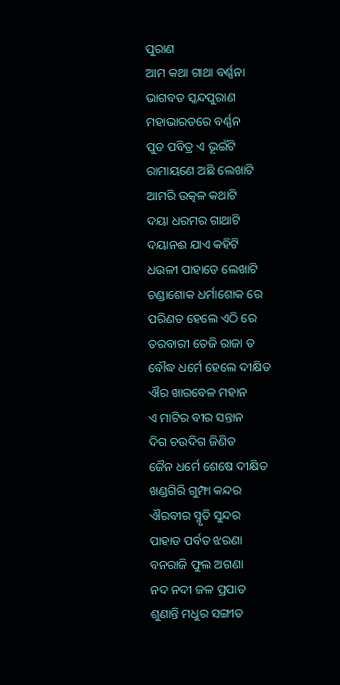ପୁରାଣ
ଆମ କଥା ଗାଥା ବର୍ଣ୍ଣନା
ଭାଗବତ ସ୍କନ୍ଦପୁରାଣ
ମହାଭାରତରେ ବର୍ଣ୍ଣନ
ପୁତ ପବିତ୍ର ଏ ଭୂଇଁଟି
ରାମାୟଣେ ଅଛି ଲେଖାଟି
ଆମରି ଉତ୍କଳ କଥାଟି
ଦୟା ଧରମର ଗାଥାଟି
ଦୟାନଈ ଯାଏ କହିଟି
ଧଉଳୀ ପାହାଡେ ଲେଖାଟି
ଚଣ୍ଡାଶୋକ ଧର୍ମାଶୋକ ରେ
ପରିଣତ ହେଲେ ଏଠି ରେ
ତରବାରୀ ତେଜି ରାଜା ତ
ବୌଦ୍ଧ ଧର୍ମେ ହେଲେ ଦୀକ୍ଷିତ
ଐର ଖାରବେଳ ମହାନ
ଏ ମାଟିର ବୀର ସନ୍ତାନ
ଦିଗ ଚଉଦିଗ ଜିଣିତ
ଜୈନ ଧର୍ମେ ଶେଷେ ଦୀକ୍ଷିତ
ଖଣ୍ଡଗିରି ଗୁମ୍ଫା କନ୍ଦର
ଐରବୀର ସ୍ମୃତି ସୁନ୍ଦର
ପାହାଡ ପର୍ବତ ଝରଣା
ବନରାଜି ଫୁଲ ଅଗଣା
ନଦ ନଦୀ ଜଳ ପ୍ରପାତ
ଶୁଣାନ୍ତି ମଧୁର ସଙ୍ଗୀତ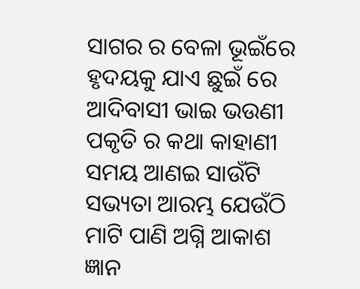ସାଗର ର ବେଳା ଭୂଇଁରେ
ହୃଦୟକୁ ଯାଏ ଛୁଇଁ ରେ
ଆଦିବାସୀ ଭାଇ ଭଉଣୀ
ପକୃତି ର କଥା କାହାଣୀ
ସମୟ ଆଣଇ ସାଉଁଟି
ସଭ୍ୟତା ଆରମ୍ଭ ଯେଉଁଠି
ମାଟି ପାଣି ଅଗ୍ନି ଆକାଶ
ଜ୍ଞାନ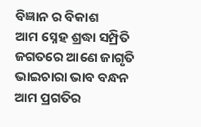ବିଜ୍ଞାନ ର ବିକାଶ
ଆମ ସ୍ନେହ ଶ୍ରଦ୍ଧା ସମ୍ପ୍ରିତି
ଜଗତରେ ଆଣେ ଜାଗୃତି
ଭାଇଚାରା ଭାବ ବନ୍ଧନ
ଆମ ପ୍ରଗତିର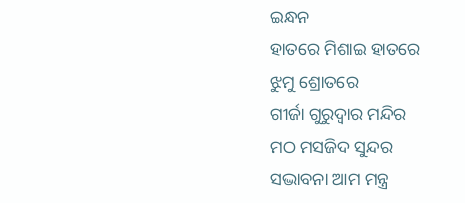ଇନ୍ଧନ
ହାତରେ ମିଶାଇ ହାତରେ
ଝୁମୁ ଶ୍ରୋତରେ
ଗୀର୍ଜା ଗୁରୁଦ୍ବାର ମନ୍ଦିର
ମଠ ମସଜିଦ ସୁନ୍ଦର
ସଦ୍ଭାବନା ଆମ ମନ୍ତ୍ର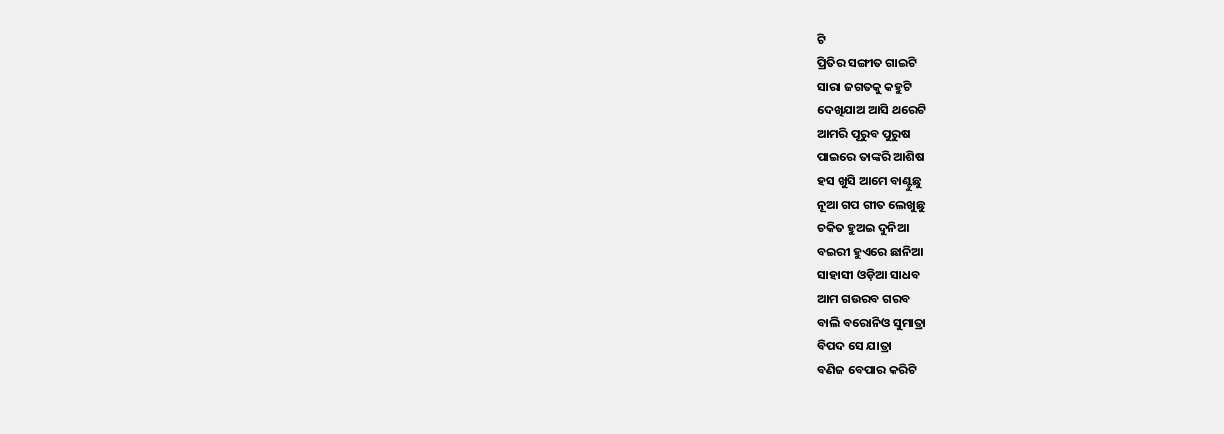ଟି
ପ୍ରିତିର ସଙ୍ଗୀତ ଗାଇଟି
ସାରା ଜଗତକୁ କହୁଟି
ଦେଖିଯାଅ ଆସି ଥରେଟି
ଆମରି ପୂରୁବ ପୁରୁଷ
ପାଇରେ ତାଙ୍କରି ଆଶିଷ
ହସ ଖୁସି ଆମେ ବାଣ୍ଟୁଛୁ
ନୂଆ ଗପ ଗୀତ ଲେଖୁଛୁ
ଚକିତ ହୁଅଇ ଦୁନିଆ
ବଇରୀ ହୁଏରେ ଛାନିଆ
ସାହାସୀ ଓଡ଼ିଆ ସାଧବ
ଆମ ଗଉରବ ଗରବ
ବାଲି ବରୋନିଓ ସୁମାତ୍ରା
ବିପଦ ସେ ଯାତ୍ରା
ବଣିଜ ବେପାର କରିଟି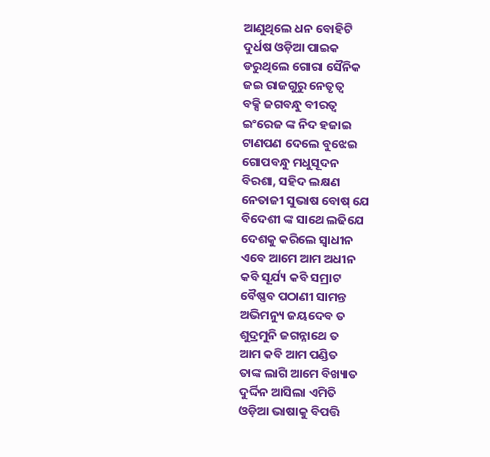ଆଣୁଥିଲେ ଧନ ବୋହିଟି
ଦୁର୍ଧଷ ଓଡ଼ିଆ ପାଇକ
ଡରୁଥିଲେ ଗୋରା ସୈନିକ
ଜଇ ରାଜଗୁରୁ ନେତୃତ୍ୱ
ବକ୍ସି ଜଗବନ୍ଧୁ ବୀରତ୍ବ
ଇଂରେଜ ଙ୍କ ନିଦ ହଜାଇ
ଟାଣପଣ ଦେଲେ ବୁଝେଇ
ଗୋପବନ୍ଧୁ ମଧୁସୂଦନ
ବିରଶା, ସହିଦ ଲକ୍ଷଣ
ନେତାଜୀ ସୁଭାଷ ବୋଷ୍ ଯେ
ବିଦେଶୀ ଙ୍କ ସାଥେ ଲଢିଯେ
ଦେଶକୁ କରିଲେ ସ୍ବାଧୀନ
ଏବେ ଆମେ ଆମ ଅଧୀନ
କବି ସୂର୍ଯ୍ୟ କବି ସମ୍ରାଟ
ବୈଷ୍ଣବ ପଠାଣୀ ସାମନ୍ତ
ଅଭିମନ୍ୟୁ ଜୟଦେବ ତ
ଶୁଦ୍ରମୁନି ଜଗନ୍ନାଥେ ତ
ଆମ କବି ଆମ ପଣ୍ଡିତ
ତାଙ୍କ ଲାଗି ଆମେ ବିଖ୍ୟାତ
ଦୁର୍ଦ୍ଦିନ ଆସିଲା ଏମିତି
ଓଡ଼ିଆ ଭାଷାକୁ ବିପତ୍ତି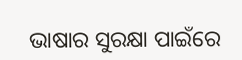ଭାଷାର ସୁରକ୍ଷା ପାଇଁରେ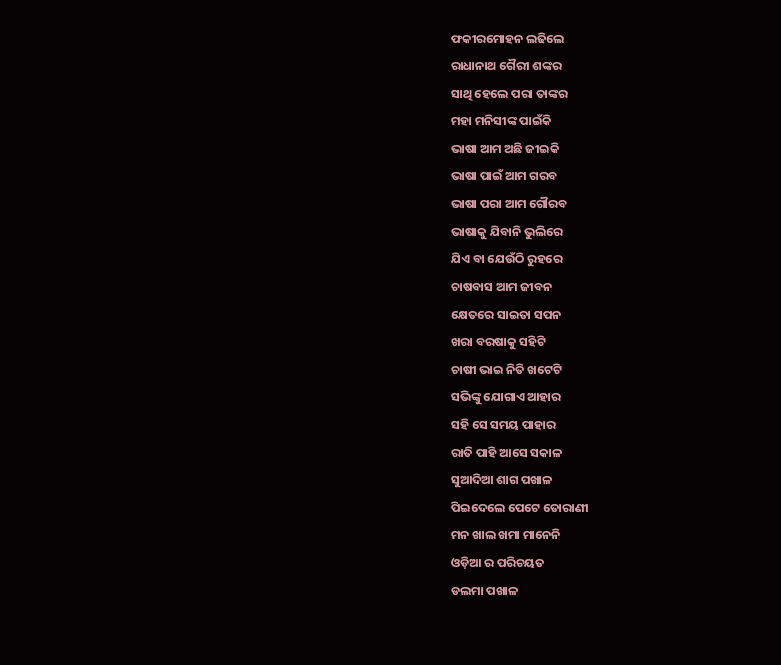ଫକୀରମୋହନ ଲଢିଲେ
ରାଧାନାଥ ଗୈରୀ ଶଙ୍କର
ସାଥି ହେଲେ ପରା ତାଙ୍କର
ମହା ମନିସୀଙ୍କ ପାଇଁକି
ଭାଷା ଆମ ଅଛି ଜୀଇକି
ଭାଷା ପାଇଁ ଆମ ଗରବ
ଭାଷା ପରା ଆମ ଗୌରବ
ଭାଷାକୁ ଯିବାନି ଭୁଲିରେ
ଯିଏ ବା ଯେଉଁଠି ରୁହରେ
ଚାଷବାସ ଆମ ଜୀବନ
କ୍ଷେତରେ ସାଇତା ସପନ
ଖରା ବରଷାକୁ ସହିଟି
ଚାଷୀ ଭାଇ ନିତି ଖଟେଟି
ସଭିଙ୍କୁ ଯୋଗାଏ ଆହାର
ସହି ସେ ସମୟ ପାହାର
ରାତି ପାହି ଆସେ ସକାଳ
ସୁଆଦିଆ ଶାଗ ପଖାଳ
ପିଇଦେଲେ ପେଟେ ତୋରାଣୀ
ମନ ଖାଲ ଖମା ମାନେନି
ଓଡ଼ିଆ ର ପରିଚୟତ
ଡଲମା ପଖାଳ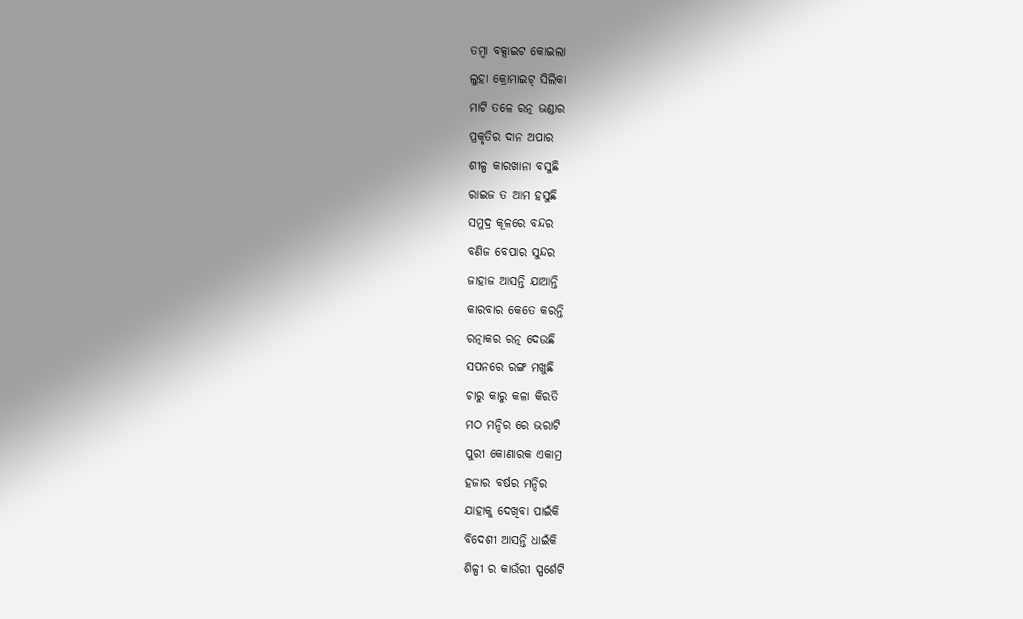ତମ୍ବା ବକ୍ସାଇଟ କୋଇଲା
ଲୁହା କ୍ରୋମାଇଟ୍ ସିଲିକା
ମାଟି ତଳେ ରତ୍ନ ଭଣ୍ଡାର
ପ୍ରକୃତିର ଦାନ ଅପାର
ଶୀଳ୍ପ କାରଖାନା ବସୁଛି
ରାଇଜ ତ ଆମ ହସୁଛି
ସମୁଦ୍ର କୂଳରେ ବନ୍ଦର
ବଣିଜ ବେପାର ସୁନ୍ଦର
ଜାହାଜ ଆସନ୍ତି ଯାଆନ୍ତି
କାରବାର କେତେ କରନ୍ତି
ରତ୍ନାକର ରତ୍ନ ଦେଉଛି
ସପନରେ ରଙ୍ଗ ମଖୁଛି
ଚାରୁ କାରୁ କଳା କିରତି
ମଠ ମନ୍ଦିର ରେ ଭରାଟି
ପୁରୀ କୋଣାରକ ଏକାମ୍ର
ହଜାର ବର୍ଷର ମନ୍ଦିର
ଯାହାକୁ ଦେଖିବା ପାଇଁକି
ବିଦେଶୀ ଆସନ୍ତି ଧାଇଁକି
ଶିଳ୍ପୀ ର କାଉଁରୀ ସ୍ପର୍ଶେଟି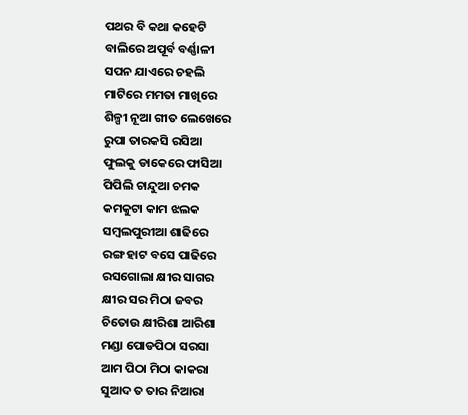ପଥର ବି କଥା କହେଟି
ବାଲିରେ ଅପୂର୍ବ ବର୍ଣ୍ଣାଳୀ
ସପନ ଯାଏରେ ଚହଲି
ମାଟିରେ ମମତା ମାଖିରେ
ଶିଳ୍ପୀ ନୂଆ ଗୀତ ଲେଖେରେ
ରୁପା ତାରକସି ରସିଆ
ଫୁଲକୁ ଡାକେରେ ଫାସିଆ
ପିପିଲି ଚାନ୍ଦୁଆ ଚମକ
କମକୁଟା କାମ ଝଲକ
ସମ୍ବଲପୁରୀଆ ଶାଢିରେ
ରଙ୍ଗ ହାଟ ବସେ ପାଢିରେ
ରସଗୋଲା କ୍ଷୀର ସାଗର
କ୍ଷୀର ସର ମିଠା ଜବର
ଚିତୋଉ କ୍ଷୀରିଶା ଆରିଶା
ମଣ୍ଡା ପୋଡପିଠା ସରସା
ଆମ ପିଠା ମିଠା କାକରା
ସୁଆଦ ତ ତାର ନିଆରା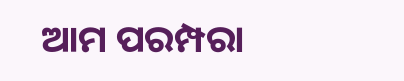ଆମ ପରମ୍ପରା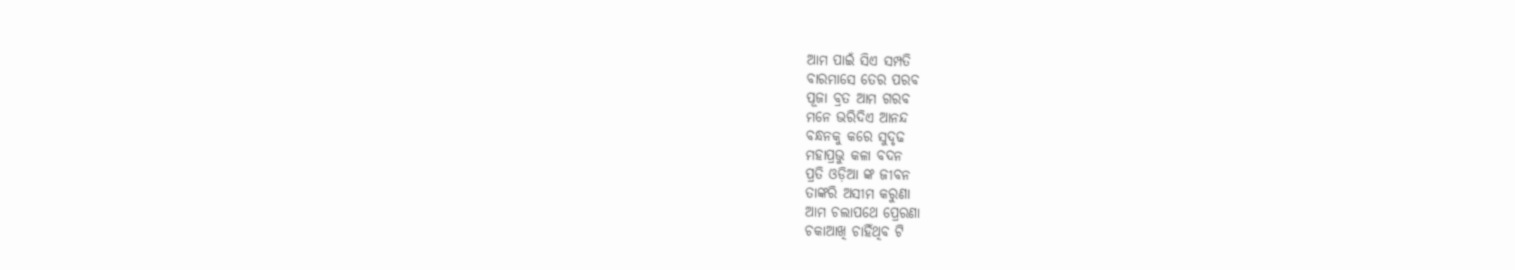ଆମ ପାଇଁ ସିଏ ସମ୍ପତି
ବାରମାସେ ତେର ପରବ
ପୂଜା ବ୍ରତ ଆମ ଗରବ
ମନେ ଭରିଦିଏ ଆନନ୍ଦ
ବନ୍ଧନକୁ କରେ ସୁଦୃଢ
ମହାପ୍ରଭୁ କଳା ବଦନ
ପ୍ରତି ଓଡ଼ିଆ ଙ୍କ ଜୀବନ
ତାଙ୍କରି ଅସୀମ କରୁଣା
ଆମ ଚଲାପଥେ ପ୍ରେରଣା
ଚକାଆଖି ଚାହିଁଥିବ ଟି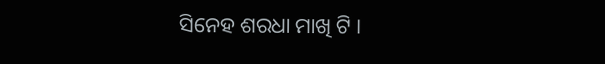ସିନେହ ଶରଧା ମାଖି ଟି ।